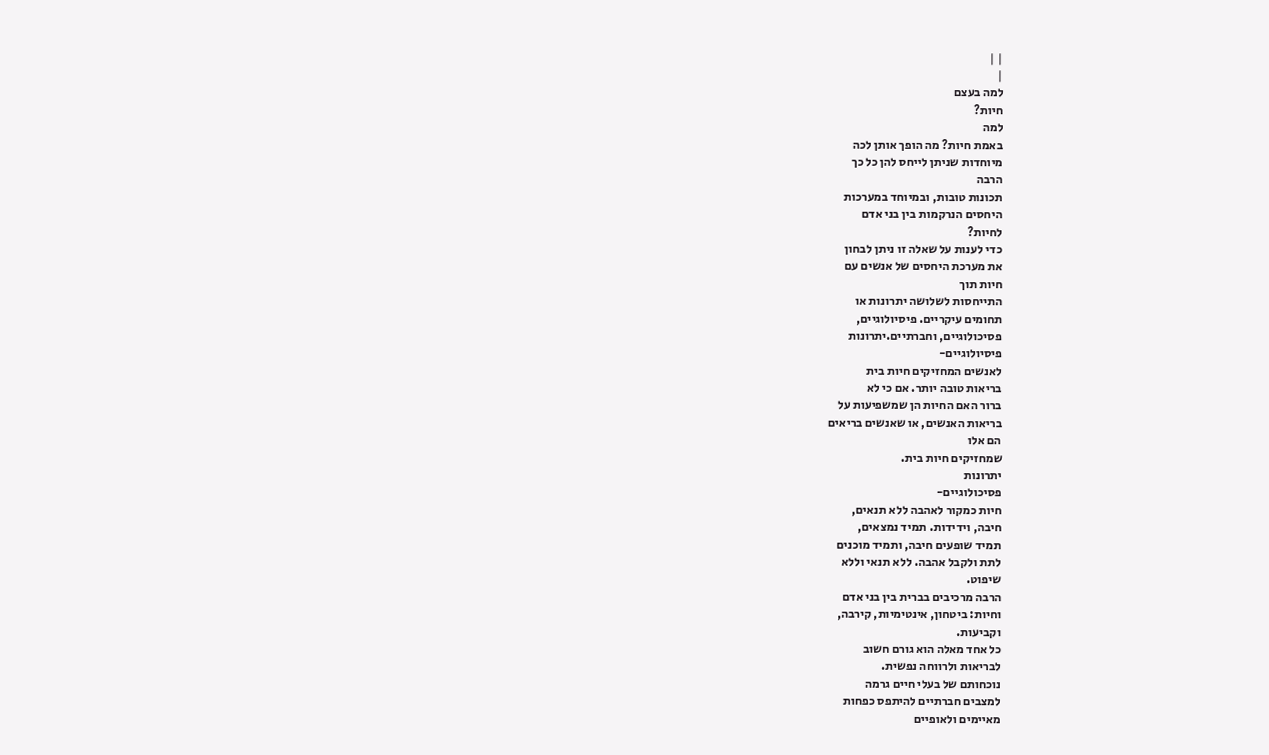| |
|
למה בעצם
חיות?
למה
באמת חיות? מה הופך אותן לכה
מיוחדות שניתן לייחס להן כל כך
הרבה
תכונות טובות, ובמיוחד במערכות
היחסים הנרקמות בין בני אדם
לחיות?
כדי לענות על שאלה זו ניתן לבחון
את מערכת היחסים של אנשים עם
חיות תוך
התייחסות לשלושה יתרונות או
תחומים עיקריים. פיסיולוגיים,
פסיכולוגיים, וחברתיים.יתרונות
פיסיולוגיים-
לאנשים המחזיקים חיות בית
בריאות טובה יותר. אם כי לא
ברור האם החיות הן שמשפיעות על
בריאות האנשים, או שאנשים בריאים
הם אלו
שמחזיקים חיות בית.
יתרונות
פסיכולוגיים-
חיות כמקור לאהבה ללא תנאים,
חיבה, וידידות. תמיד נמצאים,
תמיד שופעים חיבה, ותמיד מוכנים
לתת ולקבל אהבה. ללא תנאי וללא
שיפוט.
הרבה מרכיבים בברית בין בני אדם
וחיות: ביטחון, אינטימיות, קירבה,
וקביעות.
כל אחד מאלה הוא גורם חשוב
לבריאות ולרווחה נפשית.
נוכחותם של בעלי חיים גרמה
למצבים חברתיים להיתפס כפחות
מאיימים ולאופיים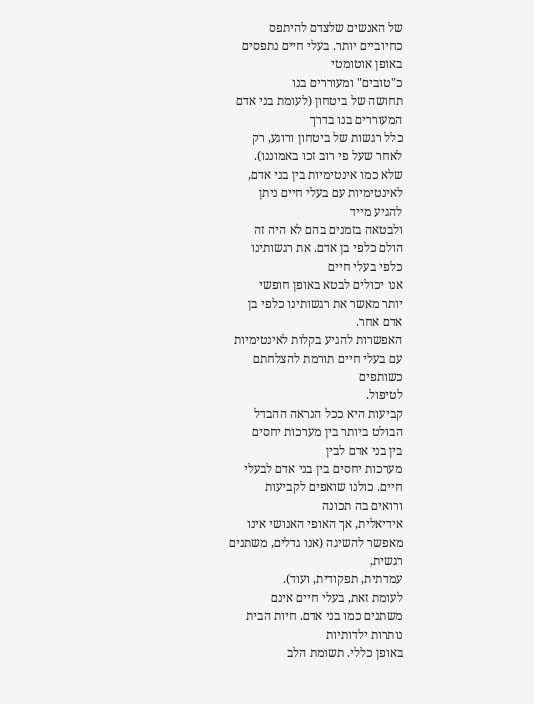של האנשים שלצדם להיתפס
כחיוביים יותר. בעלי חיים נתפסים
באופן אוטומטי
כ"טובים" ומעוררים בנו
תחושה של ביטחון (לעומת בני אדם
המעוררים בנו בדרך
כלל רגשות של ביטחון ורוגע, רק
לאחר שעל פי רוב זכו באמוננו).
שלא כמו אינטימיות בין בני אדם,
לאינטימיות עם בעלי חיים ניתן
להגיע מייד
ולבטאה בזמנים בהם לא היה זה
הולם כלפי בן אדם. את רגשותינו
כלפי בעלי חיים
אנו יכולים לבטא באופן חופשי
יותר מאשר את רגשותינו כלפי בן
אדם אחר.
האפשרות להגיע בקלות לאינטימיות
עם בעלי חיים תורמת להצלחתם
כשותפים
לטיפול.
קביעות היא ככל הנראה ההבדל
הבולט ביותר בין מערכות יחסים
בין בני אדם לבין
מערכות יחסים בין בני אדם לבעלי
חיים. כולנו שואפים לקביעות
ורואים בה תכונה
אידיאלית, אך האופי האנושי אינו
מאפשר להשיגה (אנו גדלים, משתנים
רגשית,
עמדתית, תפקודית, ועוד).
לעומת זאת, בעלי חיים אינם
משתנים כמו בני אדם. חיות הבית
נותרות ילדותיות
באופן כללי. תשומת הלב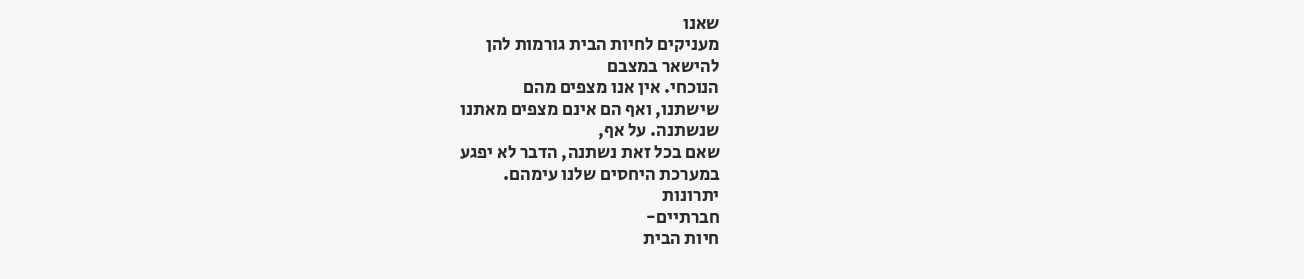שאנו
מעניקים לחיות הבית גורמות להן
להישאר במצבם
הנוכחי. אין אנו מצפים מהם
שישתנו, ואף הם אינם מצפים מאתנו
שנשתנה. על אף,
שאם בכל זאת נשתנה, הדבר לא יפגע
במערכת היחסים שלנו עימהם.
יתרונות
חברתיים-
חיות הבית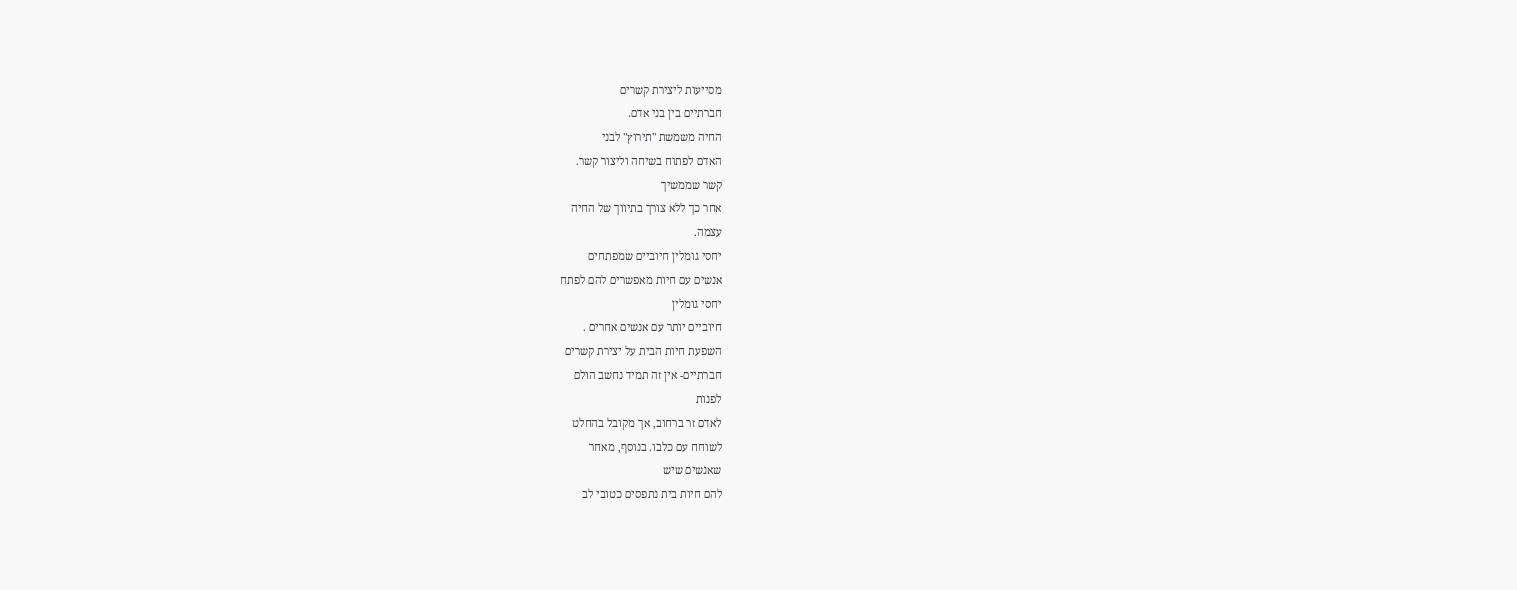מסייעות ליצירת קשרים
חברתיים בין בני אדם.
החיה משמשת "תירוץ" לבני
האדם לפתוח בשיחה וליצור קשר.
קשר שממשיך
אחר כך ללא צורך בתיווך של החיה
עצמה.
יחסי גומלין חיוביים שמפתחים
אנשים עם חיות מאפשרים להם לפתח
יחסי גומלין
חיוביים יותר עם אנשים אחרים .
השפעת חיות הבית על יצירת קשרים
חברתיים- אין זה תמיד נחשב הולם
לפנות
לאדם זר ברחוב, אך מקובל בהחלט
לשוחח עם כלבו. בנוסף, מאחר
שאנשים שיש
להם חיות בית נתפסים כטובי לב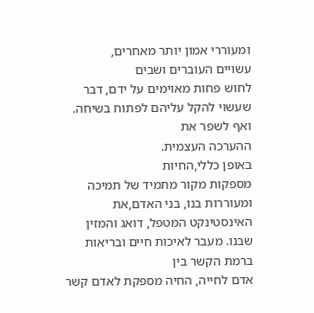ומעוררי אמון יותר מאחרים,
עשויים העוברים ושבים
לחוש פחות מאוימים על ידם, דבר
שעשוי להקל עליהם לפתוח בשיחה.
ואף לשפר את
ההערכה העצמית.
באופן כללי,החיות
מספקות מקור מתמיד של תמיכה
ומעוררות בנו, בני האדם,את
האינסטינקט המטפל, דואג והמזין
שבנו. מעבר לאיכות חיים ובריאות
ברמת הקשר בין
אדם לחייה, החיה מספקת לאדם קשר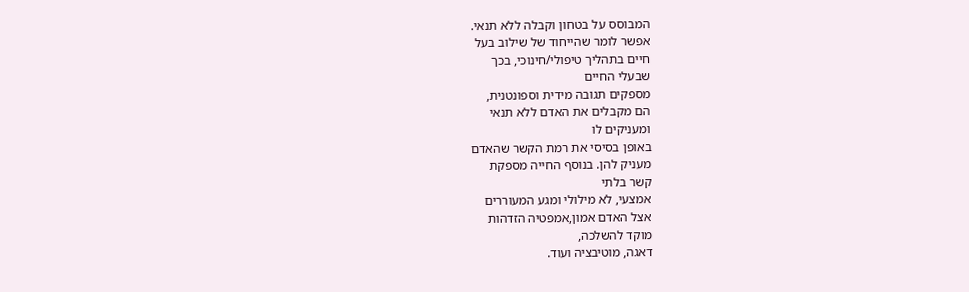המבוסס על בטחון וקבלה ללא תנאי.
אפשר לומר שהייחוד של שילוב בעל
חיים בתהליך טיפולי/חינוכי, בכך
שבעלי החיים
מספקים תגובה מידית וספונטנית,
הם מקבלים את האדם ללא תנאי
ומעניקים לו
באופן בסיסי את רמת הקשר שהאדם
מעניק להן. בנוסף החייה מספקת
קשר בלתי
אמצעי, לא מילולי ומגע המעוררים
אצל האדם אמון,אמפטיה הזדהות
מוקד להשלכה,
דאגה, מוטיבציה ועוד.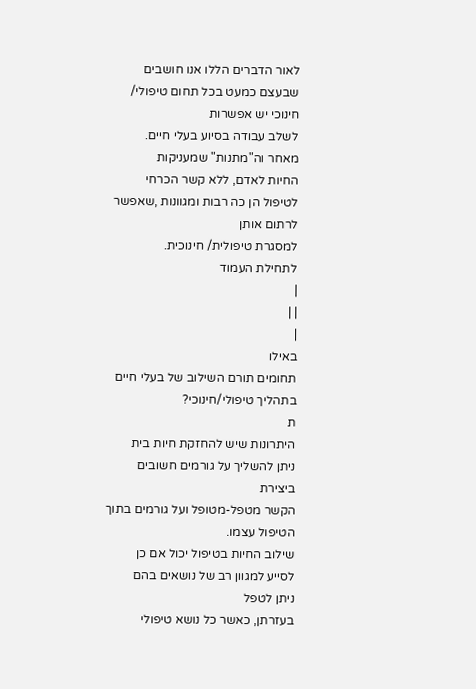לאור הדברים הללו אנו חושבים
שבעצם כמעט בכל תחום טיפולי/
חינוכי יש אפשרות
לשלב עבודה בסיוע בעלי חיים.
מאחר וה"מתנות" שמעניקות
החיות לאדם, ללא קשר הכרחי
לטיפול הן כה רבות ומגוונות ,שאפשר
לרתום אותן
למסגרת טיפולית/ חינוכית.
לתחילת העמוד
|
| |
|
באילו
תחומים תורם השילוב של בעלי חיים
בתהליך טיפולי/חינוכי?
ת
היתרונות שיש להחזקת חיות בית
ניתן להשליך על גורמים חשובים
ביצירת
הקשר מטפל-מטופל ועל גורמים בתוך
הטיפול עצמו.
שילוב החיות בטיפול יכול אם כן
לסייע למגוון רב של נושאים בהם
ניתן לטפל
בעזרתן, כאשר כל נושא טיפולי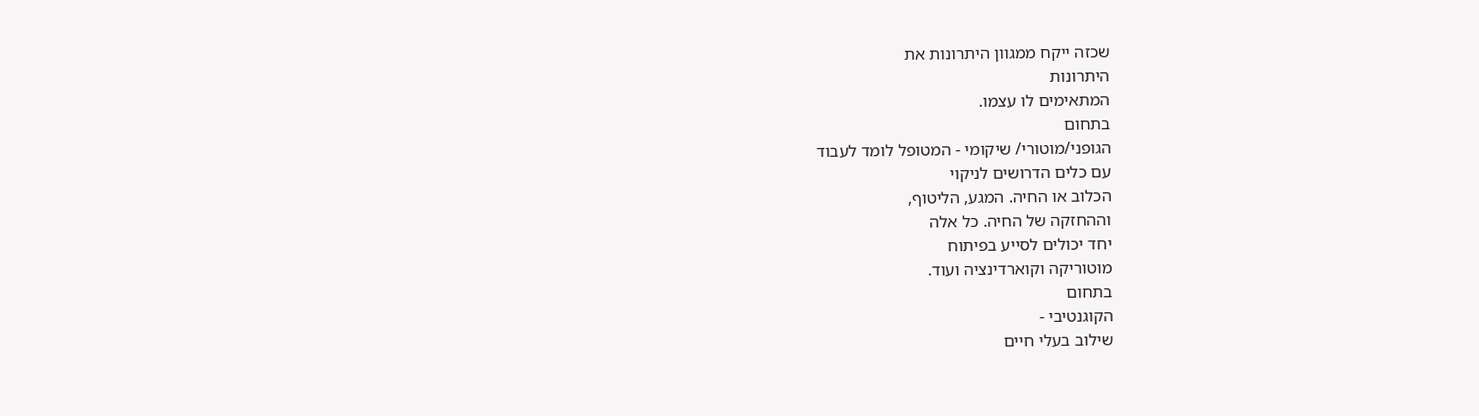שכזה ייקח ממגוון היתרונות את
היתרונות
המתאימים לו עצמו.
בתחום
הגופני/מוטורי/ שיקומי - המטופל לומד לעבוד
עם כלים הדרושים לניקוי
הכלוב או החיה. המגע, הליטוף,
וההחזקה של החיה. כל אלה
יחד יכולים לסייע בפיתוח
מוטוריקה וקוארדינציה ועוד.
בתחום
הקוגנטיבי -
שילוב בעלי חיים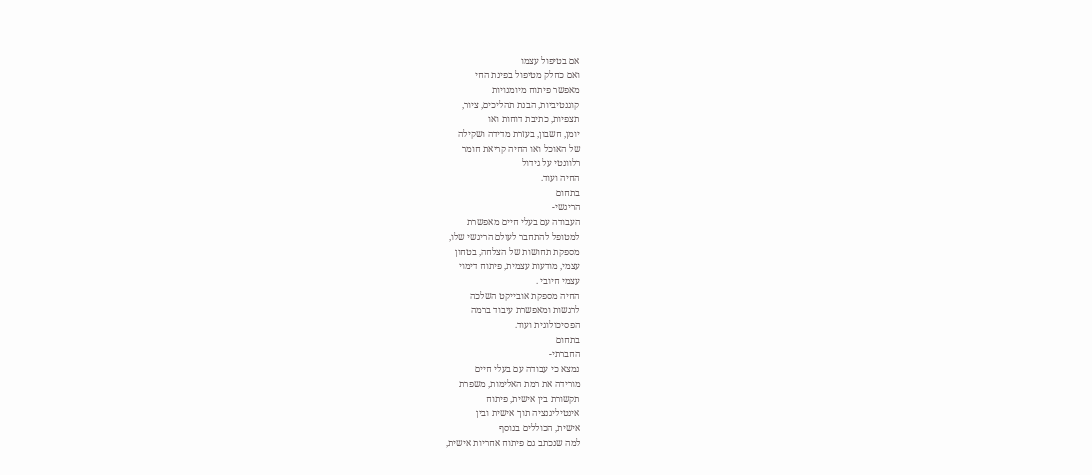אם בטיפול עצמו
ואם כחלק מטיפול בפינת החי
מאפשר פיתוח מיומנויות
קוגנטיביות, הבנת תהליכים, ציור,
תצפיות, כתיבת דוחות ואו
יומן, חשבון, בעזרת מדידה ושקילה
של האוכל ואו החיה קריאת חומר
רלוונטי על גידול
החיה ועוד.
בתחום
הריגשי-
העבודה עם בעלי חיים מאפשרת
למטופל להתחבר לעולם הריגשי שלו,
מספקת תחושות של הצלחה, בטחון
עצמי, מודעות עצמית, פיתוח דימוי
עצמי חיובי .
החיה מספקת אובייקט השלכה
לרגשות ומאפשרת עיבוד ברמה
הפסיכולוגית ועוד.
בתחום
החברתי-
נמצא כי עבודה עם בעלי חיים
מורידה את רמת האלימות, משפרת
תקשורת בין אישית, פיתוח
אינטיליגנציה תוך אישית ובין
אישית, הכוללים בנוסף
למה שנכתב גם פיתוח אחריות אישית,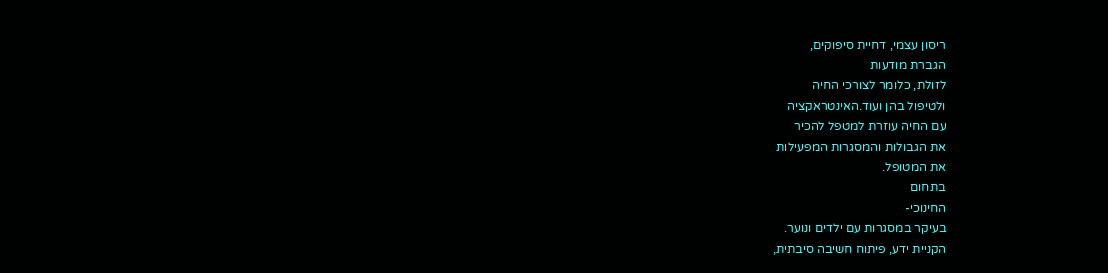ריסון עצמי, דחיית סיפוקים,
הגברת מודעות
לזולת, כלומר לצורכי החיה
ולטיפול בהן ועוד.האינטראקציה
עם החיה עוזרת למטפל להכיר
את הגבולות והמסגרות המפעילות
את המטופל.
בתחום
החינוכי-
בעיקר במסגרות עם ילדים ונוער.
הקניית ידע, פיתוח חשיבה סיבתית,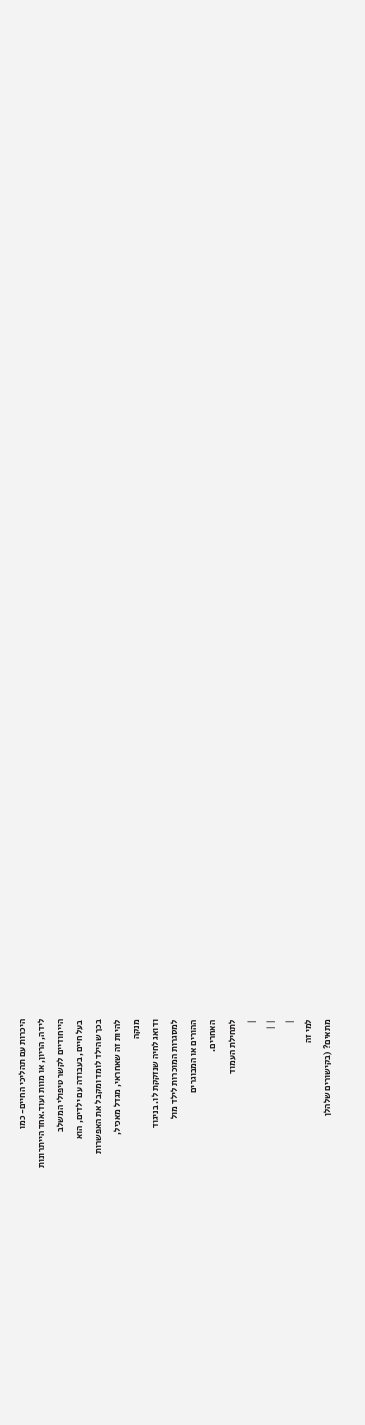היכרות עם תהליכי החיים- כמו
לידה, הריון, או מוות ועוד.אחד הייתרונות
הייחודיים לקשר טיפולי המשלב
בעל חיים, בעבודה עם ילדים, הוא
בכך שהילד לומד ומקבל את האפשרות
להיות זה שאחראי, מגדל מאכיל,
מנקה
ודואג לחיה שנזקקת לו. בניגוד
למסגרות המוכרות לילד מול
ההורים או המבוגרים
האחרים.
לתחילת העמוד
|
| |
|
למי זה
מתאים? (בקישורים שלהלן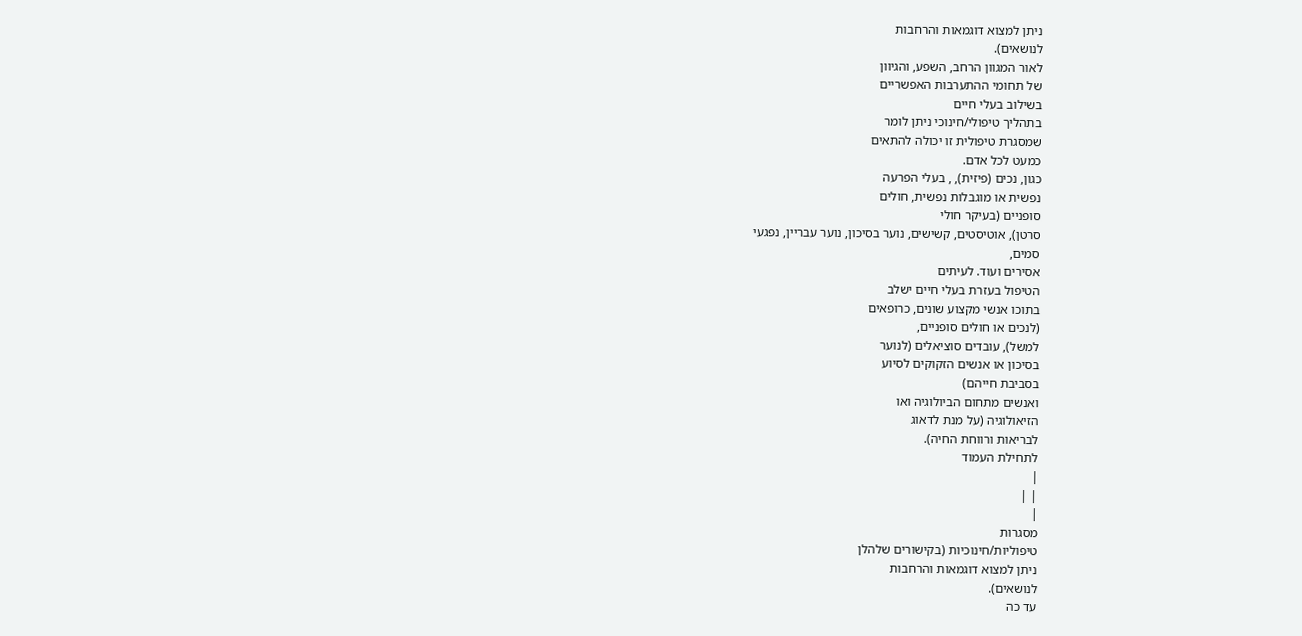ניתן למצוא דוגמאות והרחבות
לנושאים).
לאור המגוון הרחב, השפע, והגיוון
של תחומי ההתערבות האפשריים
בשילוב בעלי חיים
בתהליך טיפולי/חינוכי ניתן לומר
שמסגרת טיפולית זו יכולה להתאים
כמעט לכל אדם.
כגון, נכים (פיזית), , בעלי הפרעה
נפשית או מוגבלות נפשית, חולים
סופניים (בעיקר חולי
סרטן), אוטיסטים, קשישים, נוער בסיכון, נוער עבריין, נפגעי
סמים,
אסירים ועוד. לעיתים
הטיפול בעזרת בעלי חיים ישלב
בתוכו אנשי מקצוע שונים, כרופאים
(לנכים או חולים סופניים,
למשל), עובדים סוציאלים (לנוער
בסיכון או אנשים הזקוקים לסיוע
בסביבת חייהם)
ואנשים מתחום הביולוגיה ואו
הזיאולוגיה (על מנת לדאוג
לבריאות ורווחת החיה).
לתחילת העמוד
|
| |
|
מסגרות
טיפוליות/חינוכיות (בקישורים שלהלן
ניתן למצוא דוגמאות והרחבות
לנושאים).
עד כה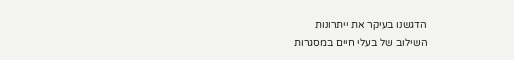הדגשנו בעיקר את ייתרונות
השילוב של בעלי חיים במסגרות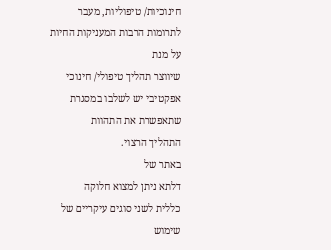חינוכיות/ טיפוליות, מעבר
לתרומות הרבות המעניקות החיות
על מנת
שיווצר תהליך טיפולי/ חינוכי
אפקטיבי יש לשלבו במסגרת
שתאפשרת את התהוות
התהליך הרצוי.
באתר של
דלתא ניתן למצוא חלוקה
כללית לשני סוגים עיקריים של
שימוש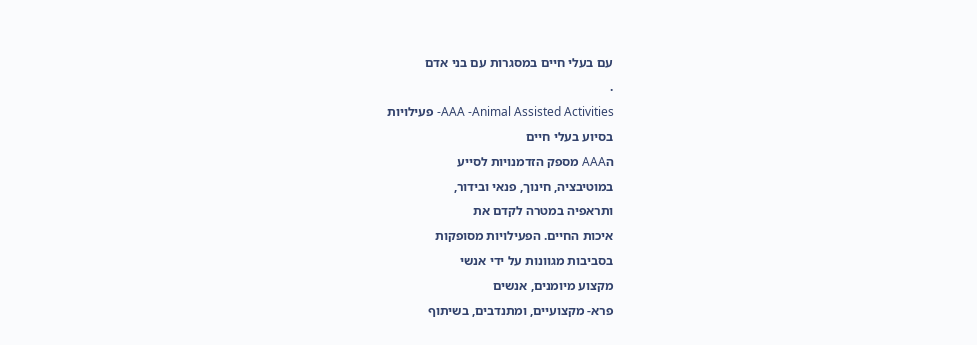עם בעלי חיים במסגרות עם בני אדם
.
AAA -Animal Assisted Activities- פעילויות
בסיוע בעלי חיים
הAAA מספק הזדמנויות לסייע
במוטיבציה, חינוך, פנאי ובידור,
ותראפיה במטרה לקדם את
איכות החיים. הפעילויות מסופקות
בסביבות מגוונות על ידי אנשי
מקצוע מיומנים, אנשים
פרא- מקצועיים, ומתנדבים, בשיתוף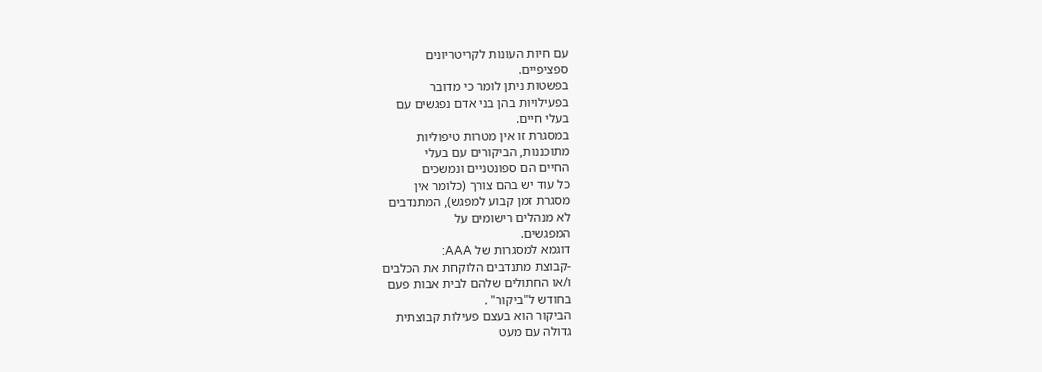עם חיות העונות לקריטריונים
ספציפיים.
בפשטות ניתן לומר כי מדובר
בפעילויות בהן בני אדם נפגשים עם
בעלי חיים.
במסגרת זו אין מטרות טיפוליות
מתוכננות, הביקורים עם בעלי
החיים הם ספונטניים ונמשכים
כל עוד יש בהם צורך (כלומר אין
מסגרת זמן קבוע למפגש), המתנדבים
לא מנהלים רישומים על
המפגשים.
דוגמא למסגרות של AAA:
-קבוצת מתנדבים הלוקחת את הכלבים
ו/או החתולים שלהם לבית אבות פעם
בחודש ל"ביקור" .
הביקור הוא בעצם פעילות קבוצתית
גדולה עם מעט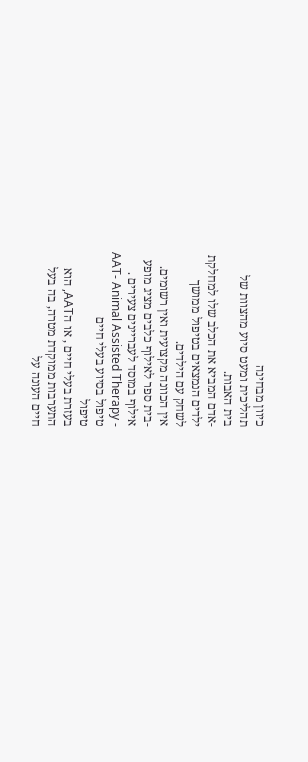כיוון מבחינה
תהליכית ומעט סיוע מהצוות של
בית האבות.
-אדם המביא את הכלב שלו למחלקת
ילדים הנמצאים בטיפול ממושך
לשחק עם הילדים.
אין הכוונה מקצועית ואין רשומים.
-בית ספר לאילוף כלבים מציג מופע
אילוף במוסד לעבריינים צעירים .
AAT- Animal Assisted Therapy -
טיפול בסיוע בעלי חיים
טיפול
בעזרת בעלי חיים , או הAAT, הוא
התערבות ממוקדת מטרה, בה בעל
חיים העונה על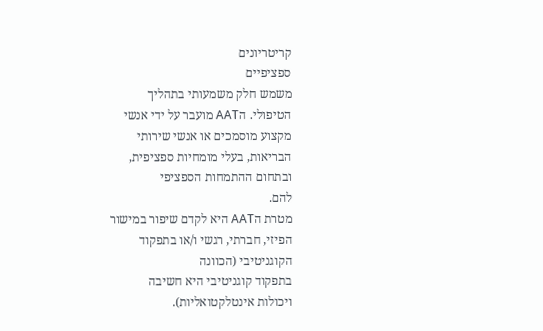קריטריונים
ספציפיים
משמש חלק משמעותי בתהליך
הטיפולי. הAAT מועבר על ידי אנשי
מקצוע מוסמכים או אנשי שירותי
הבריאות, בעלי מומחיות ספציפית,
ובתחום ההתמחות הספציפי
להם.
מטרת הAAT היא לקדם שיפור במישור
הפיזי, חברתי, רגשי ו/או בתפקוד
הקוגניטיבי (הכוונה
בתפקוד קוגניטיבי היא חשיבה
ויכולות אינטלקטואליות).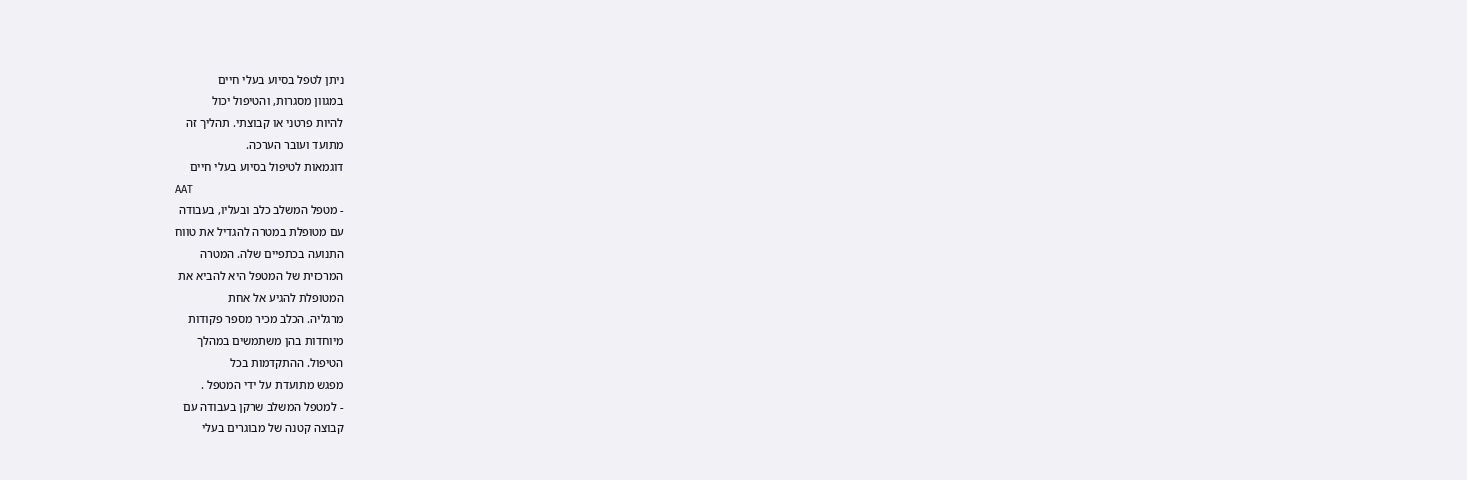ניתן לטפל בסיוע בעלי חיים
במגוון מסגרות, והטיפול יכול
להיות פרטני או קבוצתי. תהליך זה
מתועד ועובר הערכה.
דוגמאות לטיפול בסיוע בעלי חיים
AAT
- מטפל המשלב כלב ובעליו, בעבודה
עם מטופלת במטרה להגדיל את טווח
התנועה בכתפיים שלה. המטרה
המרכזית של המטפל היא להביא את
המטופלת להגיע אל אחת
מרגליה. הכלב מכיר מספר פקודות
מיוחדות בהן משתמשים במהלך
הטיפול. ההתקדמות בכל
מפגש מתועדת על ידי המטפל .
- למטפל המשלב שרקן בעבודה עם
קבוצה קטנה של מבוגרים בעלי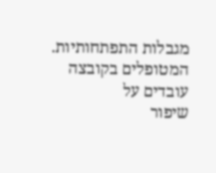מגבלות התפתחותיות.
המטופלים בקובצה עובדים על
שיפור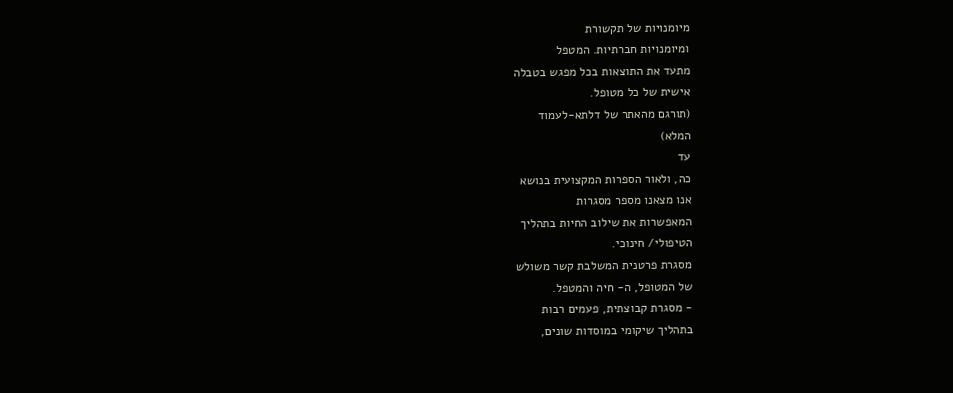מיומנויות של תקשורת
ומיומנויות חברתיות. המטפל
מתעד את התוצאות בכל מפגש בטבלה
אישית של כל מטופל.
(תורגם מהאתר של דלתא-לעמוד
המלא)
עד
כה, ולאור הספרות המקצועית בנושא
אנו מצאנו מספר מסגרות
המאפשרות את שילוב החיות בתהליך
הטיפולי/ חינוכי.
מסגרת פרטנית המשלבת קשר משולש
של המטופל, ה- חיה והמטפל.
- מסגרת קבוצתית, פעמים רבות
בתהליך שיקומי במוסדות שונים,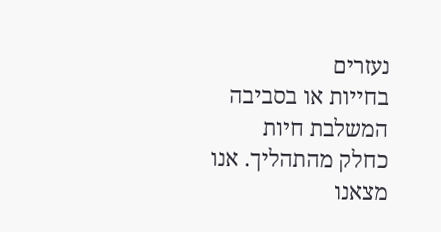נעזרים
בחייות או בסביבה המשלבת חיות
כחלק מהתהליך. אנו מצאנו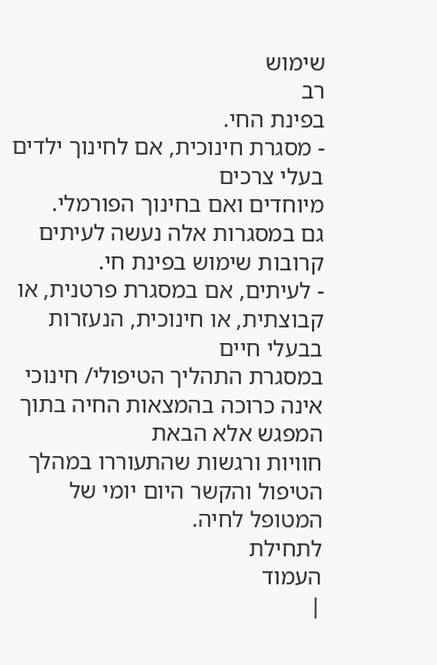שימוש
רב
בפינת החי.
- מסגרת חינוכית, אם לחינוך ילדים
בעלי צרכים
מיוחדים ואם בחינוך הפורמלי.
גם במסגרות אלה נעשה לעיתים
קרובות שימוש בפינת חי.
- לעיתים, אם במסגרת פרטנית, או
קבוצתית, או חינוכית, הנעזרות
בבעלי חיים
במסגרת התהליך הטיפולי/ חינוכי
אינה כרוכה בהמצאות החיה בתוך
המפגש אלא הבאת
חוויות ורגשות שהתעוררו במהלך
הטיפול והקשר היום יומי של
המטופל לחיה.
לתחילת
העמוד
|